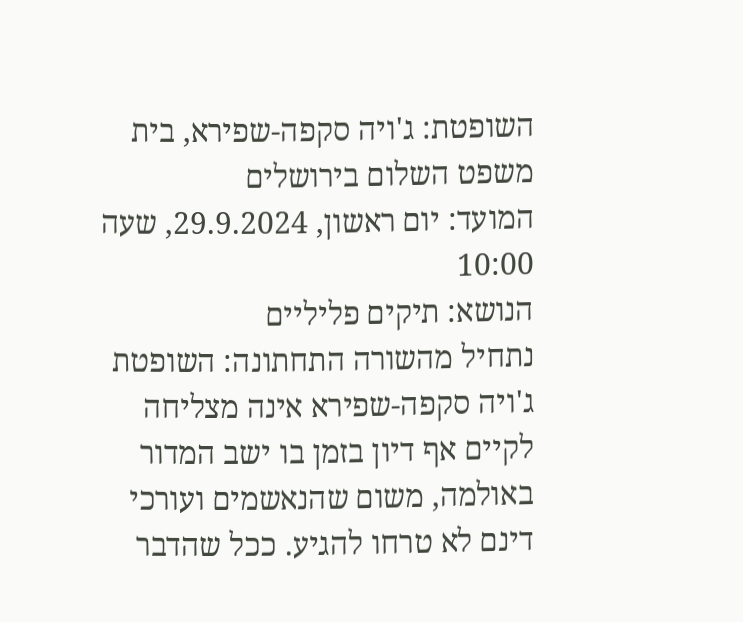השופטת: ג'ויה סקפה-שפירא, בית משפט השלום בירושלים
המועד: יום ראשון, 29.9.2024, שעה 10:00
הנושא: תיקים פליליים
נתחיל מהשורה התחתונה: השופטת ג'ויה סקפה-שפירא אינה מצליחה לקיים אף דיון בזמן בו ישב המדור באולמה, משום שהנאשמים ועורכי דינם לא טרחו להגיע. ככל שהדבר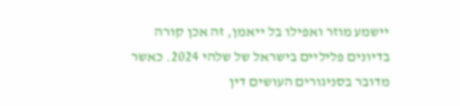יישמע מוזר ואפילו בל ייאמן, זה אכן קורה בדיונים פליליים בישראל של שלהי 2024. כאשר מדובר בסניגורים העושים דין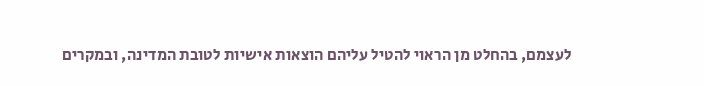לעצמם, בהחלט מן הראוי להטיל עליהם הוצאות אישיות לטובת המדינה, ובמקרים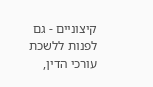קיצוניים - גם לפנות ללשכת עורכי הדין,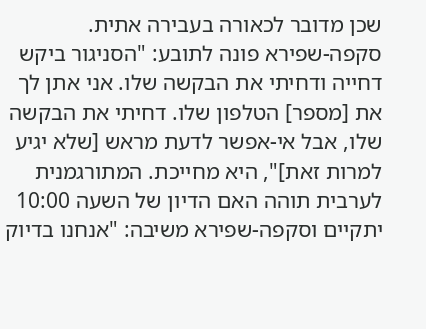שכן מדובר לכאורה בעבירה אתית.
סקפה-שפירא פונה לתובע: "הסניגור ביקש דחייה ודחיתי את הבקשה שלו. אני אתן לך את [מספר] הטלפון שלו. דחיתי את הבקשה שלו, אבל אי-אפשר לדעת מראש [שלא יגיע למרות זאת]", היא מחייכת. המתורגמנית לערבית תוהה האם הדיון של השעה 10:00 יתקיים וסקפה-שפירא משיבה: "אנחנו בדיוק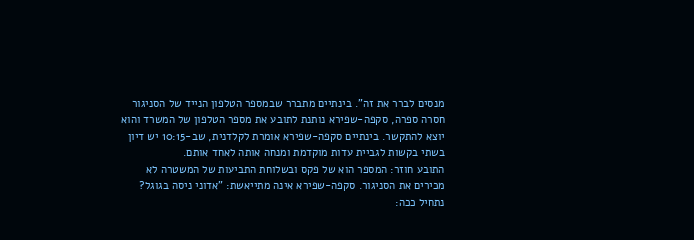מנסים לברר את זה". בינתיים מתברר שבמספר הטלפון הנייד של הסניגור חסרה ספרה, סקפה-שפירא נותנת לתובע את מספר הטלפון של המשרד והוא יוצא להתקשר. בינתיים סקפה-שפירא אומרת לקלדנית, שב-10:15 יש דיון בשתי בקשות לגביית עדות מוקדמת ומנחה אותה לאחד אותם.
התובע חוזר: המספר הוא של פקס ובשלוחת התביעות של המשטרה לא מכירים את הסניגור. סקפה-שפירא אינה מתייאשת: "אדוני ניסה בגוגל? נתחיל ככה: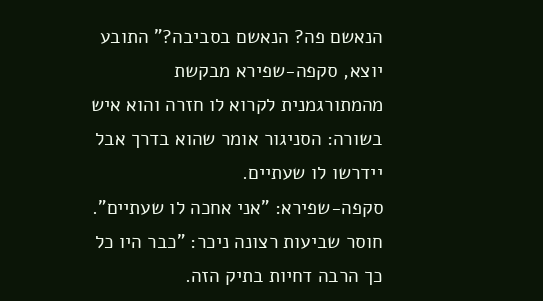הנאשם פה? הנאשם בסביבה?" התובע יוצא, סקפה-שפירא מבקשת מהמתורגמנית לקרוא לו חזרה והוא איש בשורה: הסניגור אומר שהוא בדרך אבל יידרשו לו שעתיים.
סקפה-שפירא: "אני אחכה לו שעתיים". חוסר שביעות רצונה ניכר: "כבר היו כל כך הרבה דחיות בתיק הזה.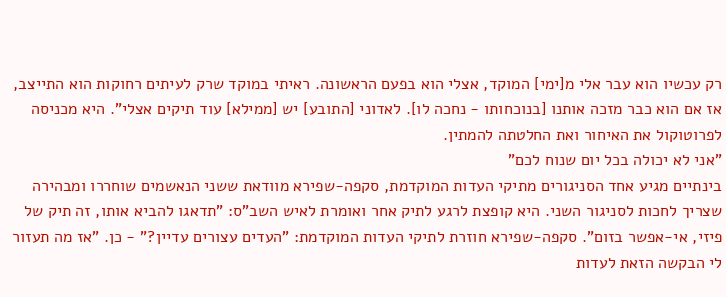רק עכשיו הוא עבר אלי מ[ימי] המוקד, אצלי הוא בפעם הראשונה. ראיתי במוקד שרק לעיתים רחוקות הוא התייצב, אז אם הוא כבר מזכה אותנו [בנוכחותו - נחכה לו]. לאדוני [התובע] יש [ממילא] עוד תיקים אצלי". היא מכניסה לפרוטוקול את האיחור ואת החלטתה להמתין.
"אני לא יכולה בכל יום שנוח לכם"
בינתיים מגיע אחד הסניגורים מתיקי העדות המוקדמת, סקפה-שפירא מוודאת ששני הנאשמים שוחררו ומבהירה שצריך לחכות לסניגור השני. היא קופצת לרגע לתיק אחר ואומרת לאיש השב"ס: "תדאגו להביא אותו, זה תיק של פיזי, אי-אפשר בזום". סקפה-שפירא חוזרת לתיקי העדות המוקדמת: "העדים עצורים עדיין?" - כן. "אז מה תעזור לי הבקשה הזאת לעדות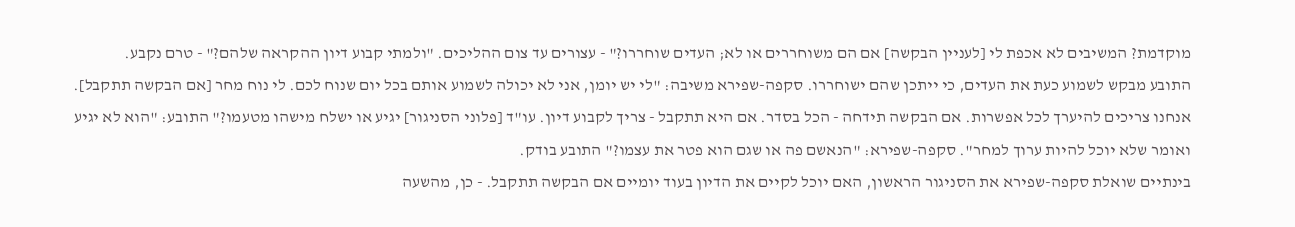מוקדמת? המשיבים לא אכפת לי [לעניין הבקשה] אם הם משוחררים או לא; העדים שוחררו?" - עצורים עד צום ההליכים. "ולמתי קבוע דיון ההקראה שלהם?" - טרם נקבע.
התובע מבקש לשמוע כעת את העדים, כי ייתכן שהם ישוחררו. סקפה-שפירא משיבה: "לי יש יומן, אני לא יכולה לשמוע אותם בכל יום שנוח לכם. לי נוח מחר [אם הבקשה תתקבל]. אנחנו צריכים להיערך לכל אפשרות. אם הבקשה תידחה - הכל בסדר. אם היא תתקבל - צריך לקבוע דיון. עו"ד [פלוני הסניגור] יגיע או ישלח מישהו מטעמו?" התובע: "הוא לא יגיע ואומר שלא יוכל להיות ערוך למחר". סקפה-שפירא: "הנאשם פה או שגם הוא פטר את עצמו?" התובע בודק.
בינתיים שואלת סקפה-שפירא את הסניגור הראשון, האם יוכל לקיים את הדיון בעוד יומיים אם הבקשה תתקבל. - כן, מהשעה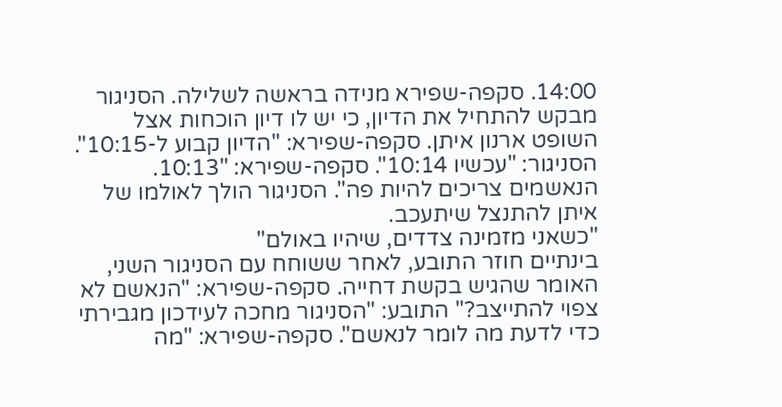14:00. סקפה-שפירא מנידה בראשה לשלילה. הסניגור מבקש להתחיל את הדיון, כי יש לו דיון הוכחות אצל השופט ארנון איתן. סקפה-שפירא: "הדיון קבוע ל-10:15". הסניגור: "עכשיו 10:14". סקפה-שפירא: "10:13. הנאשמים צריכים להיות פה". הסניגור הולך לאולמו של איתן להתנצל שיתעכב.
"כשאני מזמינה צדדים, שיהיו באולם"
בינתיים חוזר התובע, לאחר ששוחח עם הסניגור השני, האומר שהגיש בקשת דחייה. סקפה-שפירא: "הנאשם לא צפוי להתייצב?" התובע: "הסניגור מחכה לעידכון מגבירתי כדי לדעת מה לומר לנאשם". סקפה-שפירא: "מה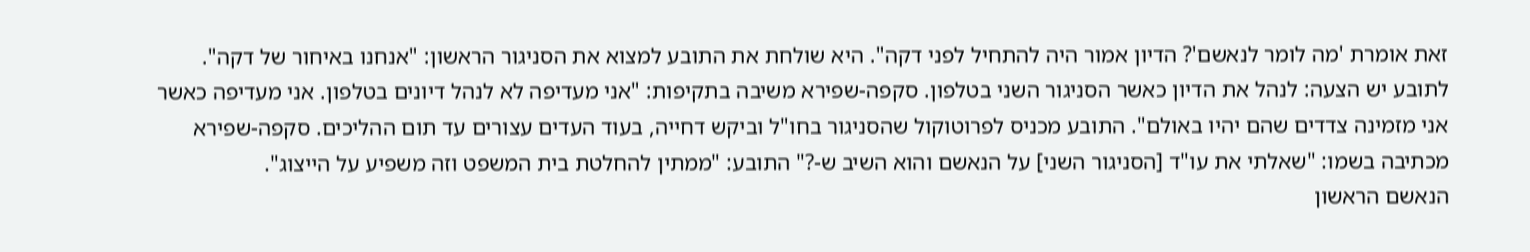זאת אומרת 'מה לומר לנאשם'? הדיון אמור היה להתחיל לפני דקה". היא שולחת את התובע למצוא את הסניגור הראשון: "אנחנו באיחור של דקה".
לתובע יש הצעה: לנהל את הדיון כאשר הסניגור השני בטלפון. סקפה-שפירא משיבה בתקיפות: "אני מעדיפה לא לנהל דיונים בטלפון. אני מעדיפה כאשר אני מזמינה צדדים שהם יהיו באולם". התובע מכניס לפרוטוקול שהסניגור בחו"ל וביקש דחייה, בעוד העדים עצורים עד תום ההליכים. סקפה-שפירא מכתיבה בשמו: "שאלתי את עו"ד [הסניגור השני] על הנאשם והוא השיב ש-?" התובע: "ממתין להחלטת בית המשפט וזה משפיע על הייצוג".
הנאשם הראשון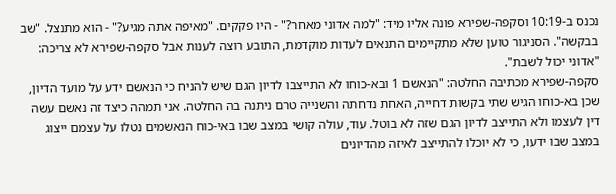נכנס ב-10:19 וסקפה-שפירא פונה אליו מיד: "למה אדוני מאחר?" - היו פקקים. "מאיפה אתה מגיע?" - הוא מתנצל. "שב בבקשה". הסניגור טוען שלא מתקיימים התנאים לעדות מוקדמת, התובע רוצה לענות אבל סקפה-שפירא לא צריכה: "אדוני יכול לשבת".
סקפה-שפירא מכתיבה החלטה: "הנאשם 1 ובא-כוחו לא התייצבו לדיון הגם שיש להניח כי הנאשם ידע על מועד הדיון, שכן בא-כוחו הגיש שתי בקשות דחייה, האחת נדחתה והשנייה טרם ניתנה בה החלטה. אני תמהה כיצד זה נאשם עשה דין לעצמו ולא התייצב לדיון הגם שזה לא בוטל. עוד, עולה קושי במצב שבו באי-כוח הנאשמים נטלו על עצמם ייצוג במצב שבו ידעו, כי לא יוכלו להתייצב לאיזה מהדיונים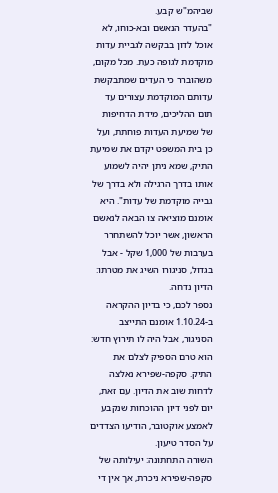שביהמ"ש קבע.
"בהעדר הנאשם ובא-כוחו, לא אוכל לדון בבקשה לגביית עדות מוקדמת לגופה כעת. מכל מקום, משהוברר כי העדים שמתבקשת עדותם המוקדמת עצורים עד תום ההליכים, מידת הדחיפות של שמיעת העדות פוחתת, ועל כן בית המשפט יקדם את שמיעת התיק, שמא ניתן יהיה לשמוע אותו בדרך הרגילה ולא בדרך של גבייה מוקדמת של עדות". היא אומנם מוציאה צו הבאה לנאשם הראשון, אשר יוכל להשתחרר בערבות של 1,000 שקל - אבל בגדול, סניגורו השיג את מטרתו: הדיון נדחה.
נספר לכם, כי בדיון ההקראה ב-1.10.24 אומנם התייצב הסניגור, אבל היה לו תירוץ חדש: הוא טרם הספיק לצלם את התיק. סקפה-שפירא נאלצה לדחות שוב את הדיון. עם זאת, יום לפני דיון ההוכחות שנקבע לאמצע אוקטובר, הודיעו הצדדים על הסדר טיעון.
השורה התחתונה: יעילותה של סקפה-שפירא ניכרת, אך אין די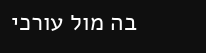בה מול עורכי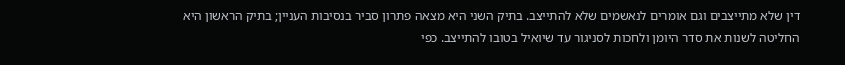דין שלא מתייצבים וגם אומרים לנאשמים שלא להתייצב. בתיק השני היא מצאה פתרון סביר בנסיבות העניין; בתיק הראשון היא החליטה לשנות את סדר היומן ולחכות לסניגור עד שיואיל בטובו להתייצב. כפי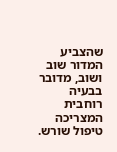שהצביע המדור שוב ושוב, מדובר בבעיה רוחבית המצריכה טיפול שורש.